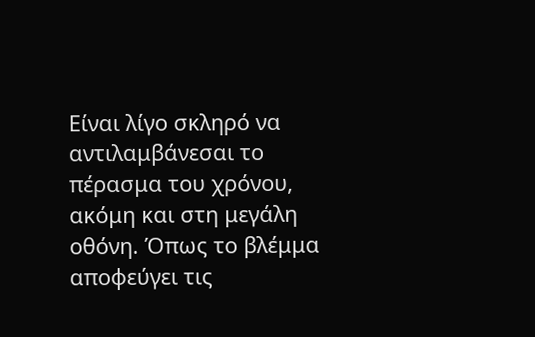Είναι λίγο σκληρό να αντιλαμβάνεσαι το πέρασμα του χρόνου, ακόμη και στη μεγάλη οθόνη. Όπως το βλέμμα αποφεύγει τις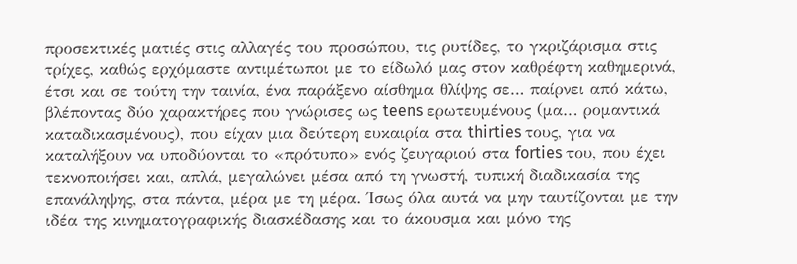προσεκτικές ματιές στις αλλαγές του προσώπου, τις ρυτίδες, το γκριζάρισμα στις τρίχες, καθώς ερχόμαστε αντιμέτωποι με το είδωλό μας στον καθρέφτη καθημερινά, έτσι και σε τούτη την ταινία, ένα παράξενο αίσθημα θλίψης σε… παίρνει από κάτω, βλέποντας δύο χαρακτήρες που γνώρισες ως teens ερωτευμένους (μα… ρομαντικά καταδικασμένους), που είχαν μια δεύτερη ευκαιρία στα thirties τους, για να καταλήξουν να υποδύονται το «πρότυπο» ενός ζευγαριού στα forties του, που έχει τεκνοποιήσει και, απλά, μεγαλώνει μέσα από τη γνωστή, τυπική διαδικασία της επανάληψης, στα πάντα, μέρα με τη μέρα. Ίσως όλα αυτά να μην ταυτίζονται με την ιδέα της κινηματογραφικής διασκέδασης και το άκουσμα και μόνο της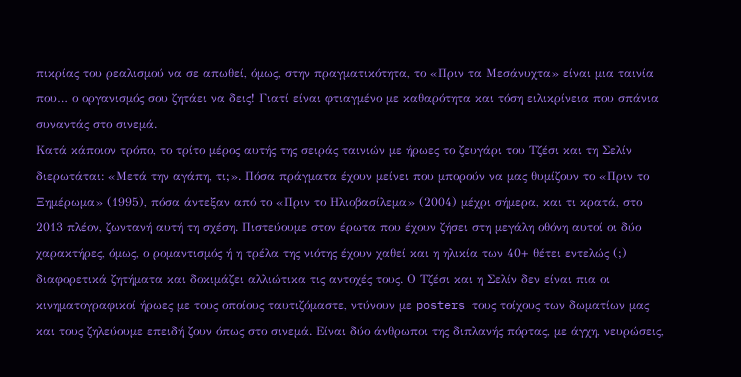πικρίας του ρεαλισμού να σε απωθεί, όμως, στην πραγματικότητα, το «Πριν τα Μεσάνυχτα» είναι μια ταινία που… ο οργανισμός σου ζητάει να δεις! Γιατί είναι φτιαγμένο με καθαρότητα και τόση ειλικρίνεια που σπάνια συναντάς στο σινεμά.
Κατά κάποιον τρόπο, το τρίτο μέρος αυτής της σειράς ταινιών με ήρωες το ζευγάρι του Τζέσι και τη Σελίν διερωτάται: «Μετά την αγάπη, τι;». Πόσα πράγματα έχουν μείνει που μπορούν να μας θυμίζουν το «Πριν το Ξημέρωμα» (1995), πόσα άντεξαν από το «Πριν το Ηλιοβασίλεμα» (2004) μέχρι σήμερα, και τι κρατά, στο 2013 πλέον, ζωντανή αυτή τη σχέση. Πιστεύουμε στον έρωτα που έχουν ζήσει στη μεγάλη οθόνη αυτοί οι δύο χαρακτήρες, όμως, ο ρομαντισμός ή η τρέλα της νιότης έχουν χαθεί και η ηλικία των 40+ θέτει εντελώς (;) διαφορετικά ζητήματα και δοκιμάζει αλλιώτικα τις αντοχές τους. Ο Τζέσι και η Σελίν δεν είναι πια οι κινηματογραφικοί ήρωες με τους οποίους ταυτιζόμαστε, ντύνουν με posters τους τοίχους των δωματίων μας και τους ζηλεύουμε επειδή ζουν όπως στο σινεμά. Είναι δύο άνθρωποι της διπλανής πόρτας, με άγχη, νευρώσεις,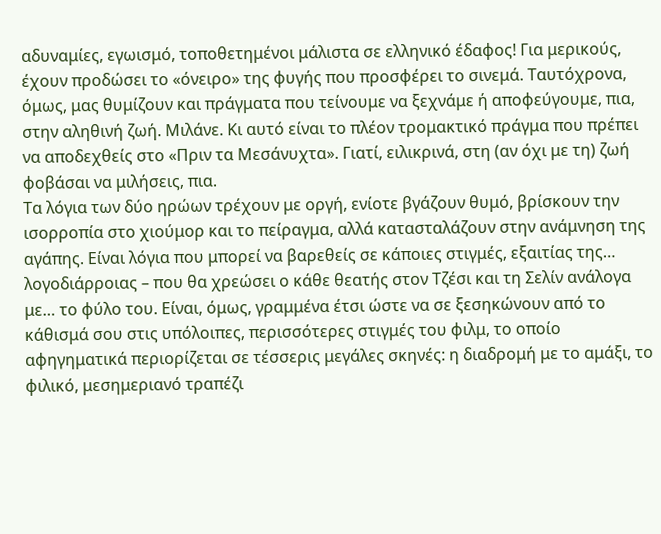αδυναμίες, εγωισμό, τοποθετημένοι μάλιστα σε ελληνικό έδαφος! Για μερικούς, έχουν προδώσει το «όνειρο» της φυγής που προσφέρει το σινεμά. Ταυτόχρονα, όμως, μας θυμίζουν και πράγματα που τείνουμε να ξεχνάμε ή αποφεύγουμε, πια, στην αληθινή ζωή. Μιλάνε. Κι αυτό είναι το πλέον τρομακτικό πράγμα που πρέπει να αποδεχθείς στο «Πριν τα Μεσάνυχτα». Γιατί, ειλικρινά, στη (αν όχι με τη) ζωή φοβάσαι να μιλήσεις, πια.
Τα λόγια των δύο ηρώων τρέχουν με οργή, ενίοτε βγάζουν θυμό, βρίσκουν την ισορροπία στο χιούμορ και το πείραγμα, αλλά κατασταλάζουν στην ανάμνηση της αγάπης. Είναι λόγια που μπορεί να βαρεθείς σε κάποιες στιγμές, εξαιτίας της… λογοδιάρροιας – που θα χρεώσει ο κάθε θεατής στον Τζέσι και τη Σελίν ανάλογα με… το φύλο του. Είναι, όμως, γραμμένα έτσι ώστε να σε ξεσηκώνουν από το κάθισμά σου στις υπόλοιπες, περισσότερες στιγμές του φιλμ, το οποίο αφηγηματικά περιορίζεται σε τέσσερις μεγάλες σκηνές: η διαδρομή με το αμάξι, το φιλικό, μεσημεριανό τραπέζι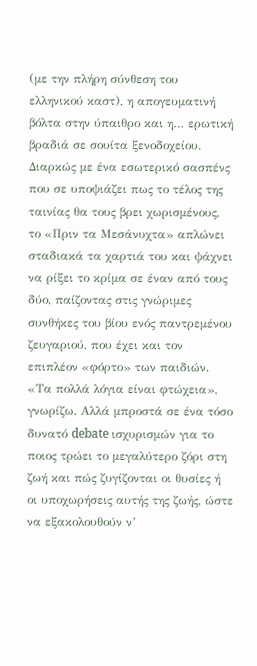(με την πλήρη σύνθεση του ελληνικού καστ), η απογευματινή βόλτα στην ύπαιθρο και η… ερωτική βραδιά σε σουίτα ξενοδοχείου. Διαρκώς με ένα εσωτερικό σασπένς που σε υποψιάζει πως το τέλος της ταινίας θα τους βρει χωρισμένους, το «Πριν τα Μεσάνυχτα» απλώνει σταδιακά τα χαρτιά του και ψάχνει να ρίξει το κρίμα σε έναν από τους δύο, παίζοντας στις γνώριμες συνθήκες του βίου ενός παντρεμένου ζευγαριού, που έχει και τον επιπλέον «φόρτο» των παιδιών. «Τα πολλά λόγια είναι φτώχεια», γνωρίζω. Αλλά μπροστά σε ένα τόσο δυνατό debate ισχυρισμών για το ποιος τρώει το μεγαλύτερο ζόρι στη ζωή και πώς ζυγίζονται οι θυσίες ή οι υποχωρήσεις αυτής της ζωής, ώστε να εξακολουθούν ν’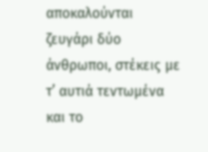αποκαλούνται ζευγάρι δύο άνθρωποι, στέκεις με τ’ αυτιά τεντωμένα και το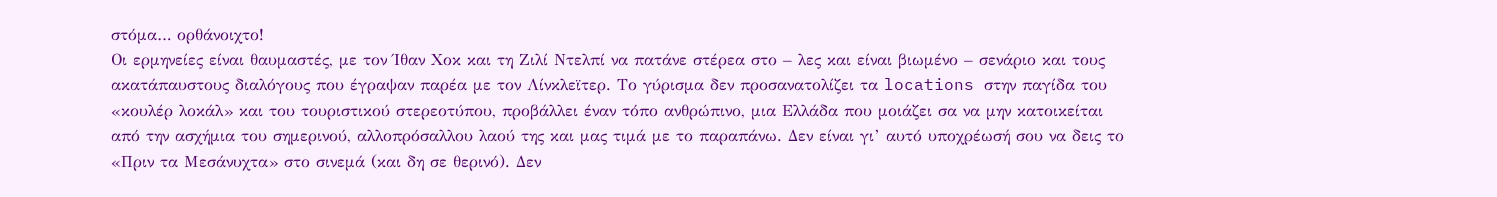στόμα… ορθάνοιχτο!
Οι ερμηνείες είναι θαυμαστές, με τον Ίθαν Χοκ και τη Ζιλί Ντελπί να πατάνε στέρεα στο – λες και είναι βιωμένο – σενάριο και τους ακατάπαυστους διαλόγους που έγραψαν παρέα με τον Λίνκλεϊτερ. Το γύρισμα δεν προσανατολίζει τα locations στην παγίδα του «κουλέρ λοκάλ» και του τουριστικού στερεοτύπου, προβάλλει έναν τόπο ανθρώπινο, μια Ελλάδα που μοιάζει σα να μην κατοικείται από την ασχήμια του σημερινού, αλλοπρόσαλλου λαού της και μας τιμά με το παραπάνω. Δεν είναι γι’ αυτό υποχρέωσή σου να δεις το «Πριν τα Μεσάνυχτα» στο σινεμά (και δη σε θερινό). Δεν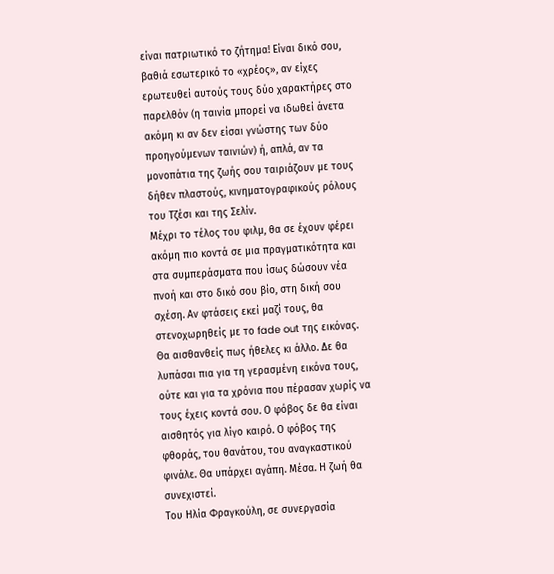είναι πατριωτικό το ζήτημα! Είναι δικό σου, βαθιά εσωτερικό το «χρέος», αν είχες ερωτευθεί αυτούς τους δύο χαρακτήρες στο παρελθόν (η ταινία μπορεί να ιδωθεί άνετα ακόμη κι αν δεν είσαι γνώστης των δύο προηγούμενων ταινιών) ή, απλά, αν τα μονοπάτια της ζωής σου ταιριάζουν με τους δήθεν πλαστούς, κινηματογραφικούς ρόλους του Τζέσι και της Σελίν.
Μέχρι το τέλος του φιλμ, θα σε έχουν φέρει ακόμη πιο κοντά σε μια πραγματικότητα και στα συμπεράσματα που ίσως δώσουν νέα πνοή και στο δικό σου βίο, στη δική σου σχέση. Αν φτάσεις εκεί μαζί τους, θα στενοχωρηθείς με το fade out της εικόνας. Θα αισθανθείς πως ήθελες κι άλλο. Δε θα λυπάσαι πια για τη γερασμένη εικόνα τους, ούτε και για τα χρόνια που πέρασαν χωρίς να τους έχεις κοντά σου. Ο φόβος δε θα είναι αισθητός για λίγο καιρό. Ο φόβος της φθοράς, του θανάτου, του αναγκαστικού φινάλε. Θα υπάρχει αγάπη. Μέσα. Η ζωή θα συνεχιστεί.
Του Ηλία Φραγκούλη, σε συνεργασία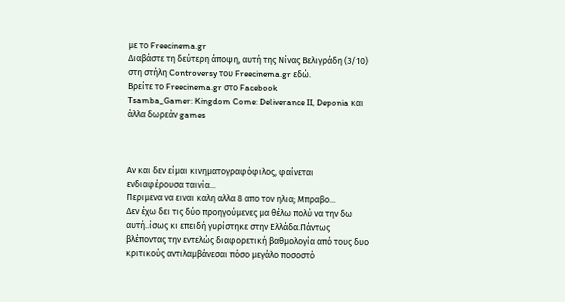με το Freecinema.gr
Διαβάστε τη δεύτερη άποψη, αυτή της Νίνας Βελιγράδη (3/10) στη στήλη Controversy του Freecinema.gr εδώ.
Βρείτε το Freecinema.gr στο Facebook
Tsamba_Gamer: Kingdom Come: Deliverance II, Deponia και άλλα δωρεάν games



Αν και δεν είμαι κινηματογραφόφιλος, φαίνεται ενδιαφέρουσα ταινία...
Περιμενα να ειναι καλη αλλα 8 απο τον ηλια; Μπραβο...
Δεν έχω δει τις δύο προηγούμενες μα θέλω πολύ να την δω αυτή..ίσως κι επειδή γυρίστηκε στην Ελλάδα.Πάντως βλέποντας την εντελώς διαφορετική βαθμολογία από τους δυο κριτικούς αντιλαμβάνεσαι πόσο μεγάλο ποσοστό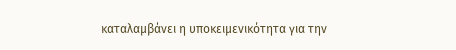καταλαμβάνει η υποκειμενικότητα για την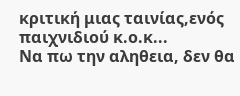κριτική μιας ταινίας,ενός παιχνιδιού κ.ο.κ...
Να πω την αληθεια, δεν θα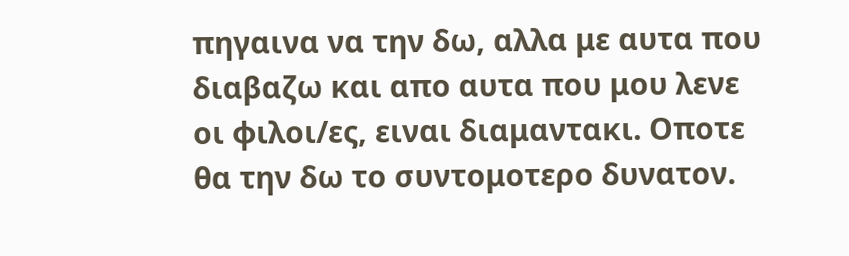πηγαινα να την δω, αλλα με αυτα που διαβαζω και απο αυτα που μου λενε οι φιλοι/ες, ειναι διαμαντακι. Οποτε θα την δω το συντομοτερο δυνατον.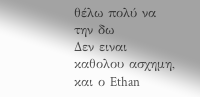θέλω πολύ να την δω
Δεν ειναι καθολου ασχημη, και ο Ethan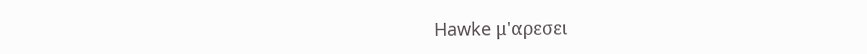Hawke μ'αρεσει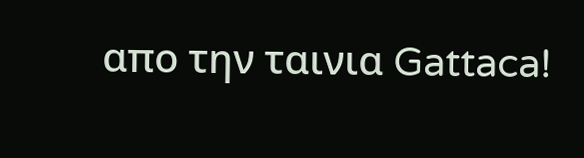απο την ταινια Gattaca!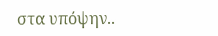στα υπόψην..